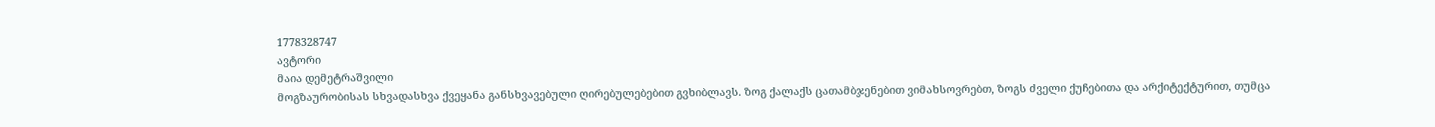1778328747
ავტორი
მაია დემეტრაშვილი
მოგზაურობისას სხვადასხვა ქვეყანა განსხვავებული ღირებულებებით გვხიბლავს. ზოგ ქალაქს ცათამბჯენებით ვიმახსოვრებთ, ზოგს ძველი ქუჩებითა და არქიტექტურით, თუმცა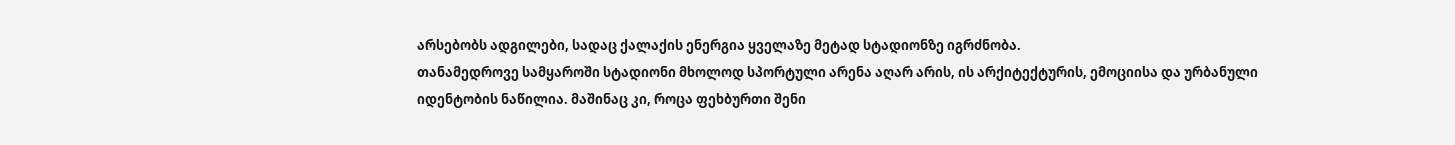არსებობს ადგილები, სადაც ქალაქის ენერგია ყველაზე მეტად სტადიონზე იგრძნობა.
თანამედროვე სამყაროში სტადიონი მხოლოდ სპორტული არენა აღარ არის, ის არქიტექტურის, ემოციისა და ურბანული იდენტობის ნაწილია. მაშინაც კი, როცა ფეხბურთი შენი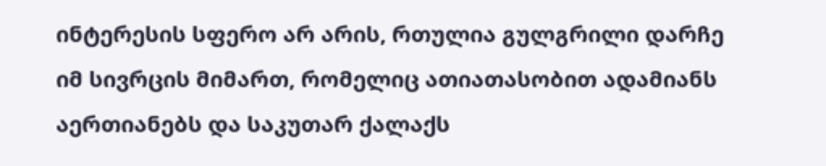ინტერესის სფერო არ არის, რთულია გულგრილი დარჩე იმ სივრცის მიმართ, რომელიც ათიათასობით ადამიანს აერთიანებს და საკუთარ ქალაქს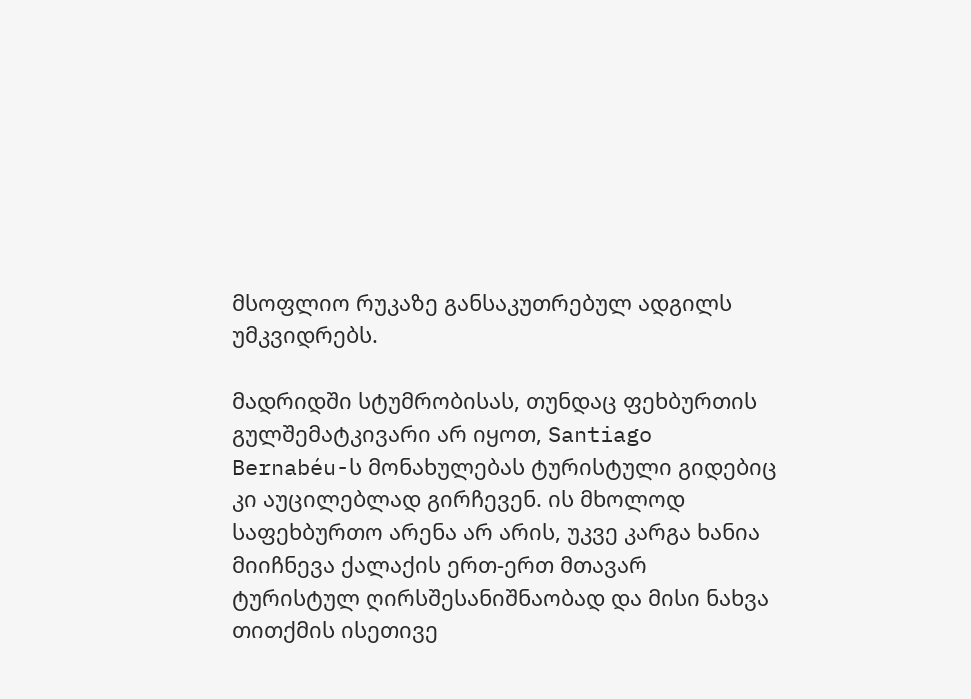მსოფლიო რუკაზე განსაკუთრებულ ადგილს უმკვიდრებს.

მადრიდში სტუმრობისას, თუნდაც ფეხბურთის გულშემატკივარი არ იყოთ, Santiago Bernabéu-ს მონახულებას ტურისტული გიდებიც კი აუცილებლად გირჩევენ. ის მხოლოდ საფეხბურთო არენა არ არის, უკვე კარგა ხანია მიიჩნევა ქალაქის ერთ-ერთ მთავარ ტურისტულ ღირსშესანიშნაობად და მისი ნახვა თითქმის ისეთივე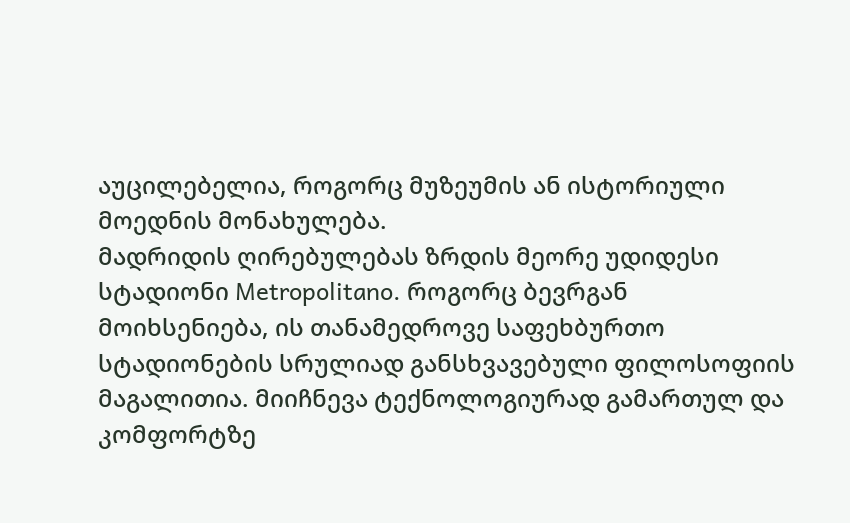აუცილებელია, როგორც მუზეუმის ან ისტორიული მოედნის მონახულება.
მადრიდის ღირებულებას ზრდის მეორე უდიდესი სტადიონი Metropolitano. როგორც ბევრგან მოიხსენიება, ის თანამედროვე საფეხბურთო სტადიონების სრულიად განსხვავებული ფილოსოფიის მაგალითია. მიიჩნევა ტექნოლოგიურად გამართულ და კომფორტზე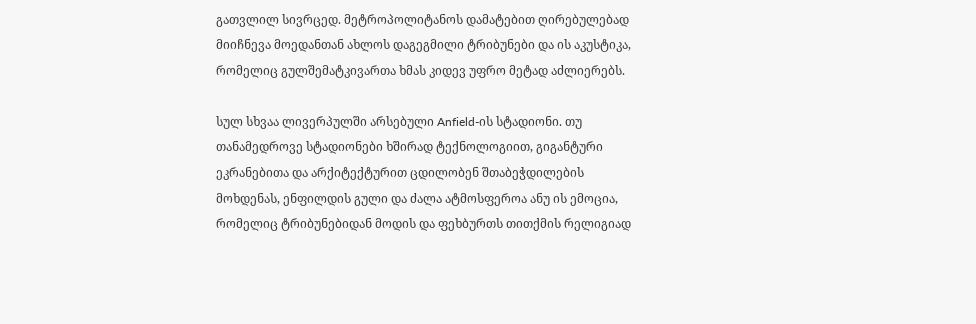გათვლილ სივრცედ. მეტროპოლიტანოს დამატებით ღირებულებად მიიჩნევა მოედანთან ახლოს დაგეგმილი ტრიბუნები და ის აკუსტიკა, რომელიც გულშემატკივართა ხმას კიდევ უფრო მეტად აძლიერებს.

სულ სხვაა ლივერპულში არსებული Anfield-ის სტადიონი. თუ თანამედროვე სტადიონები ხშირად ტექნოლოგიით, გიგანტური ეკრანებითა და არქიტექტურით ცდილობენ შთაბეჭდილების მოხდენას, ენფილდის გული და ძალა ატმოსფეროა ანუ ის ემოცია, რომელიც ტრიბუნებიდან მოდის და ფეხბურთს თითქმის რელიგიად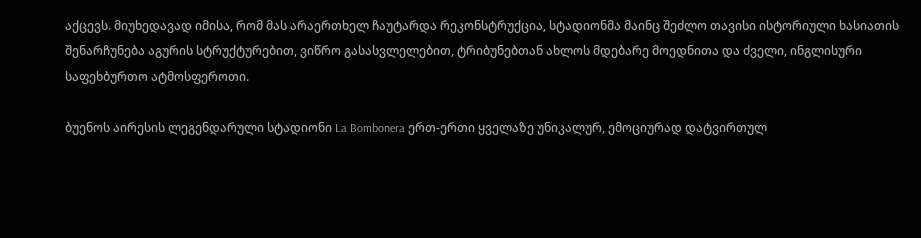აქცევს. მიუხედავად იმისა, რომ მას არაერთხელ ჩაუტარდა რეკონსტრუქცია, სტადიონმა მაინც შეძლო თავისი ისტორიული ხასიათის შენარჩუნება აგურის სტრუქტურებით, ვიწრო გასასვლელებით, ტრიბუნებთან ახლოს მდებარე მოედნითა და ძველი, ინგლისური საფეხბურთო ატმოსფეროთი.

ბუენოს აირესის ლეგენდარული სტადიონი La Bombonera ერთ-ერთი ყველაზე უნიკალურ, ემოციურად დატვირთულ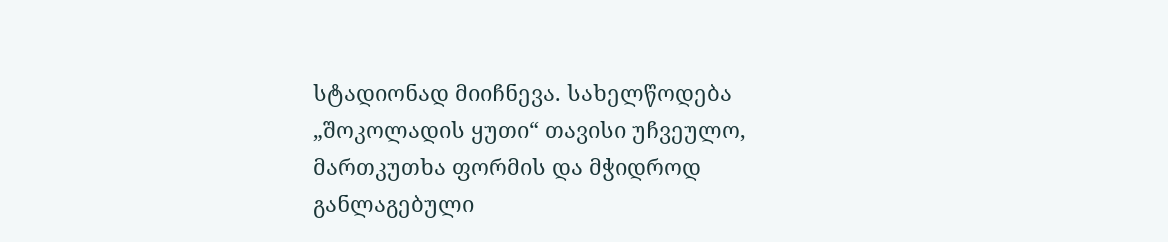სტადიონად მიიჩნევა. სახელწოდება „შოკოლადის ყუთი“ თავისი უჩვეულო, მართკუთხა ფორმის და მჭიდროდ განლაგებული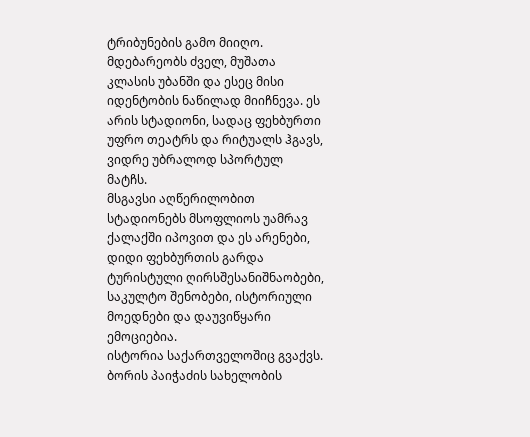ტრიბუნების გამო მიიღო. მდებარეობს ძველ, მუშათა კლასის უბანში და ესეც მისი იდენტობის ნაწილად მიიჩნევა. ეს არის სტადიონი, სადაც ფეხბურთი უფრო თეატრს და რიტუალს ჰგავს, ვიდრე უბრალოდ სპორტულ მატჩს.
მსგავსი აღწერილობით სტადიონებს მსოფლიოს უამრავ ქალაქში იპოვით და ეს არენები, დიდი ფეხბურთის გარდა ტურისტული ღირსშესანიშნაობები, საკულტო შენობები, ისტორიული მოედნები და დაუვიწყარი ემოციებია.
ისტორია საქართველოშიც გვაქვს. ბორის პაიჭაძის სახელობის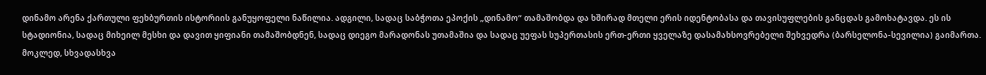დინამო არენა ქართული ფეხბურთის ისტორიის განუყოფელი ნაწილია. ადგილი, სადაც საბჭოთა ეპოქის „დინამო“ თამაშობდა და ხშირად მთელი ერის იდენტობასა და თავისუფლების განცდას გამოხატავდა. ეს ის სტადიონია, სადაც მიხეილ მესხი და დავით ყიფიანი თამაშობდნენ, სადაც დიეგო მარადონას უთამაშია და სადაც უეფას სუპერთასის ერთ-ერთი ყველაზე დასამახსოვრებელი შეხვედრა (ბარსელონა-სევილია) გაიმართა.
მოკლედ, სხვადასხვა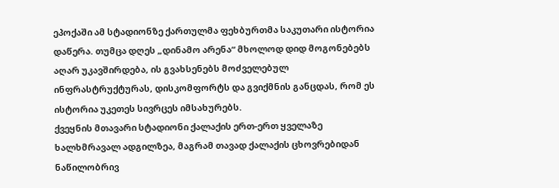ეპოქაში ამ სტადიონზე ქართულმა ფეხბურთმა საკუთარი ისტორია დაწერა. თუმცა დღეს „დინამო არენა“ მხოლოდ დიდ მოგონებებს აღარ უკავშირდება, ის გვახსენებს მოძველებულ ინფრასტრუქტურას, დისკომფორტს და გვიქმნის განცდას, რომ ეს ისტორია უკეთეს სივრცეს იმსახურებს.
ქვეყნის მთავარი სტადიონი ქალაქის ერთ-ერთ ყველაზე ხალხმრავალ ადგილზეა, მაგრამ თავად ქალაქის ცხოვრებიდან ნაწილობრივ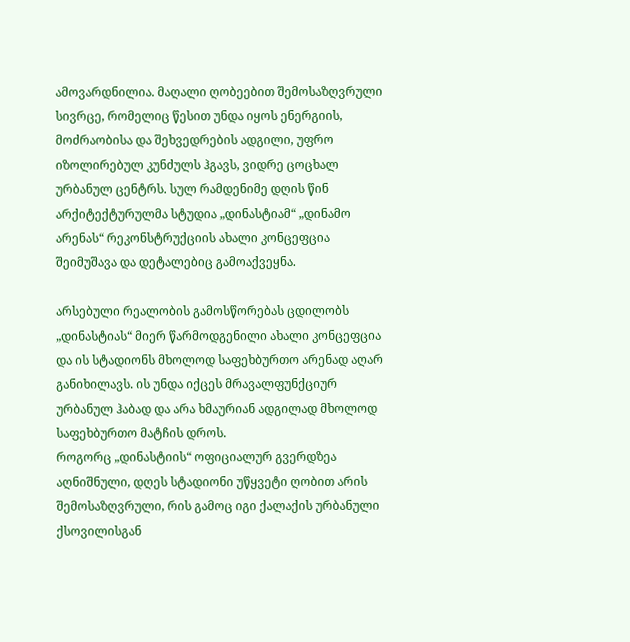ამოვარდნილია. მაღალი ღობეებით შემოსაზღვრული სივრცე, რომელიც წესით უნდა იყოს ენერგიის, მოძრაობისა და შეხვედრების ადგილი, უფრო იზოლირებულ კუნძულს ჰგავს, ვიდრე ცოცხალ ურბანულ ცენტრს. სულ რამდენიმე დღის წინ არქიტექტურულმა სტუდია „დინასტიამ“ „დინამო არენას“ რეკონსტრუქციის ახალი კონცეფცია შეიმუშავა და დეტალებიც გამოაქვეყნა.

არსებული რეალობის გამოსწორებას ცდილობს „დინასტიას“ მიერ წარმოდგენილი ახალი კონცეფცია და ის სტადიონს მხოლოდ საფეხბურთო არენად აღარ განიხილავს. ის უნდა იქცეს მრავალფუნქციურ ურბანულ ჰაბად და არა ხმაურიან ადგილად მხოლოდ საფეხბურთო მატჩის დროს.
როგორც „დინასტიის“ ოფიციალურ გვერდზეა აღნიშნული, დღეს სტადიონი უწყვეტი ღობით არის შემოსაზღვრული, რის გამოც იგი ქალაქის ურბანული ქსოვილისგან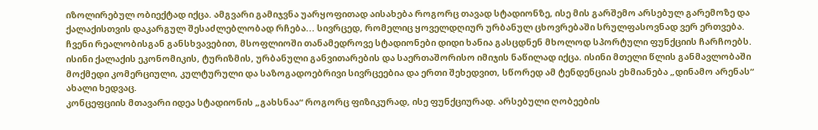იზოლირებულ ობიექტად იქცა. ამგვარი გამიჯვნა უარყოფითად აისახება როგორც თავად სტადიონზე, ისე მის გარშემო არსებულ გარემოზე და ქალაქისთვის დაკარგულ შესაძლებლობად რჩება... სივრცედ, რომელიც ყოველდღიურ ურბანულ ცხოვრებაში სრულფასოვნად ვერ ერთვება.
ჩვენი რეალობისგან განსხვავებით, მსოფლიოში თანამედროვე სტადიონები დიდი ხანია გასცდნენ მხოლოდ სპორტული ფუნქციის ჩარჩოებს. ისინი ქალაქის ეკონომიკის, ტურიზმის, ურბანული განვითარების და საერთაშორისო იმიჯის ნაწილად იქცა. ისინი მთელი წლის განმავლობაში მოქმედი კომერციული, კულტურული და საზოგადოებრივი სივრცეებია და ერთი შეხედვით, სწორედ ამ ტენდენციას ეხმიანება „დინამო არენას“ ახალი ხედვაც.
კონცეფციის მთავარი იდეა სტადიონის „გახსნაა“ როგორც ფიზიკურად, ისე ფუნქციურად. არსებული ღობეების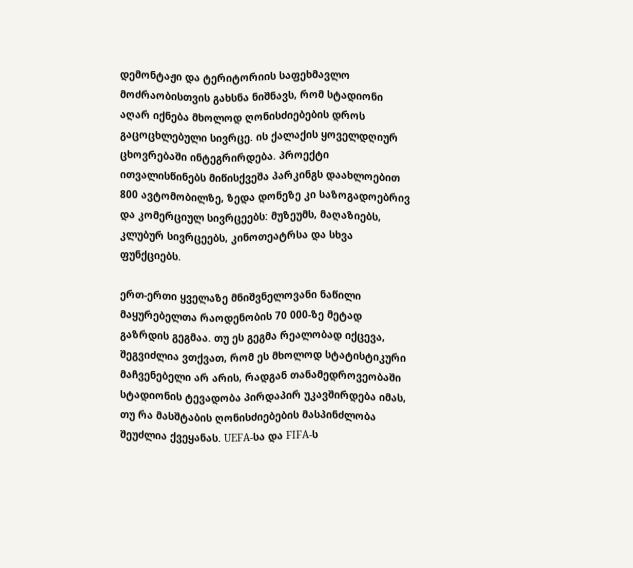დემონტაჟი და ტერიტორიის საფეხმავლო მოძრაობისთვის გახსნა ნიშნავს, რომ სტადიონი აღარ იქნება მხოლოდ ღონისძიებების დროს გაცოცხლებული სივრცე. ის ქალაქის ყოველდღიურ ცხოვრებაში ინტეგრირდება. პროექტი ითვალისწინებს მიწისქვეშა პარკინგს დაახლოებით 800 ავტომობილზე, ზედა დონეზე კი საზოგადოებრივ და კომერციულ სივრცეებს: მუზეუმს, მაღაზიებს, კლუბურ სივრცეებს, კინოთეატრსა და სხვა ფუნქციებს.

ერთ-ერთი ყველაზე მნიშვნელოვანი ნაწილი მაყურებელთა რაოდენობის 70 000-ზე მეტად გაზრდის გეგმაა. თუ ეს გეგმა რეალობად იქცევა, შეგვიძლია ვთქვათ, რომ ეს მხოლოდ სტატისტიკური მაჩვენებელი არ არის, რადგან თანამედროვეობაში სტადიონის ტევადობა პირდაპირ უკავშირდება იმას, თუ რა მასშტაბის ღონისძიებების მასპინძლობა შეუძლია ქვეყანას. UEFA-სა და FIFA-ს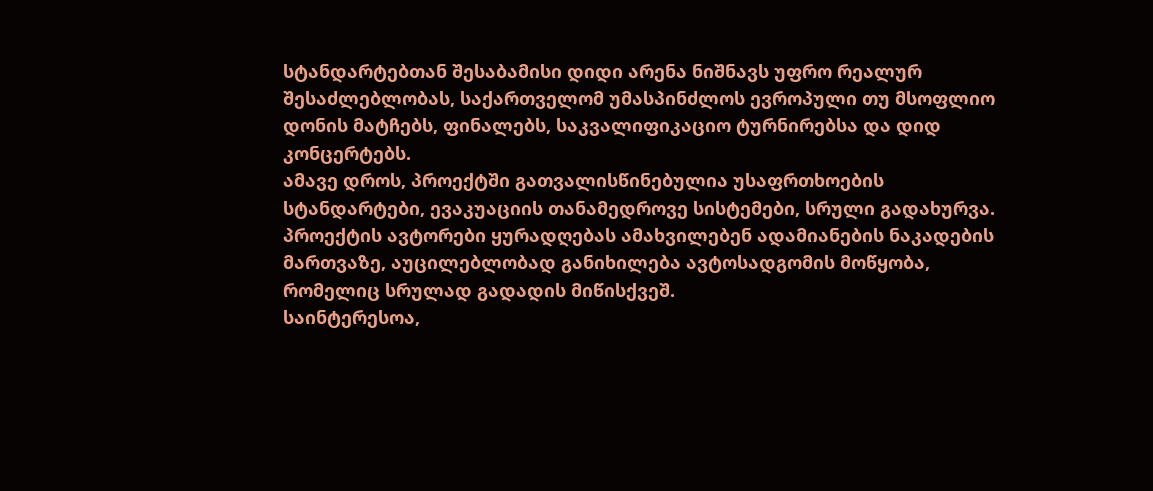სტანდარტებთან შესაბამისი დიდი არენა ნიშნავს უფრო რეალურ შესაძლებლობას, საქართველომ უმასპინძლოს ევროპული თუ მსოფლიო დონის მატჩებს, ფინალებს, საკვალიფიკაციო ტურნირებსა და დიდ კონცერტებს.
ამავე დროს, პროექტში გათვალისწინებულია უსაფრთხოების სტანდარტები, ევაკუაციის თანამედროვე სისტემები, სრული გადახურვა. პროექტის ავტორები ყურადღებას ამახვილებენ ადამიანების ნაკადების მართვაზე, აუცილებლობად განიხილება ავტოსადგომის მოწყობა, რომელიც სრულად გადადის მიწისქვეშ.
საინტერესოა,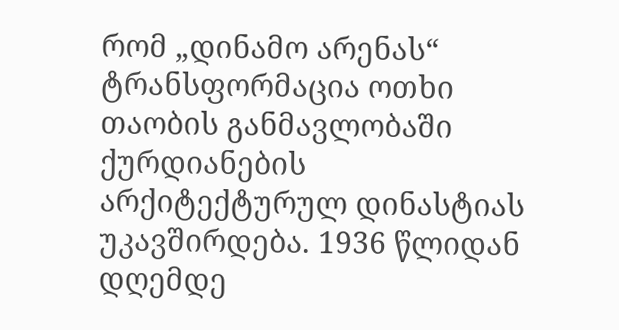რომ „დინამო არენას“ ტრანსფორმაცია ოთხი თაობის განმავლობაში ქურდიანების არქიტექტურულ დინასტიას უკავშირდება. 1936 წლიდან დღემდე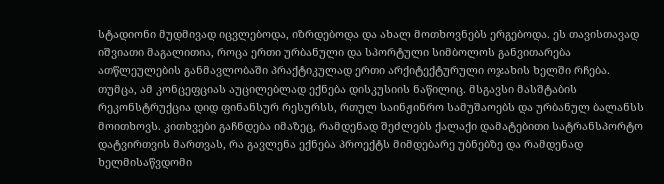სტადიონი მუდმივად იცვლებოდა, იზრდებოდა და ახალ მოთხოვნებს ერგებოდა. ეს თავისთავად იშვიათი მაგალითია, როცა ერთი ურბანული და სპორტული სიმბოლოს განვითარება ათწლეულების განმავლობაში პრაქტიკულად ერთი არქიტექტურული ოჯახის ხელში რჩება.
თუმცა, ამ კონცეფციას აუცილებლად ექნება დისკუსიის ნაწილიც. მსგავსი მასშტაბის რეკონსტრუქცია დიდ ფინანსურ რესურსს, რთულ საინჟინრო სამუშაოებს და ურბანულ ბალანსს მოითხოვს. კითხვები გაჩნდება იმაზეც, რამდენად შეძლებს ქალაქი დამატებითი სატრანსპორტო დატვირთვის მართვას, რა გავლენა ექნება პროექტს მიმდებარე უბნებზე და რამდენად ხელმისაწვდომი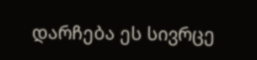დარჩება ეს სივრცე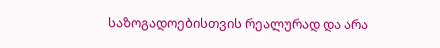საზოგადოებისთვის რეალურად და არა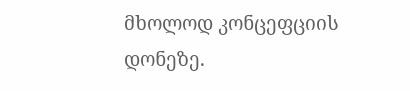მხოლოდ კონცეფციის დონეზე.